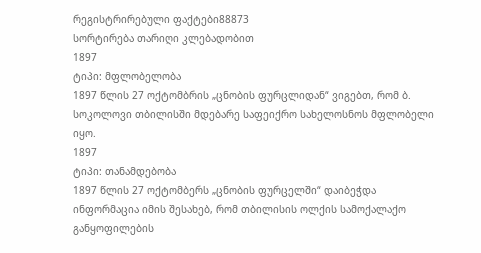რეგისტრირებული ფაქტები88873
სორტირება თარიღი კლებადობით
1897
ტიპი: მფლობელობა
1897 წლის 27 ოქტომბრის „ცნობის ფურცლიდან“ ვიგებთ, რომ ბ. სოკოლოვი თბილისში მდებარე საფეიქრო სახელოსნოს მფლობელი იყო.
1897
ტიპი: თანამდებობა
1897 წლის 27 ოქტომბერს „ცნობის ფურცელში“ დაიბეჭდა ინფორმაცია იმის შესახებ, რომ თბილისის ოლქის სამოქალაქო განყოფილების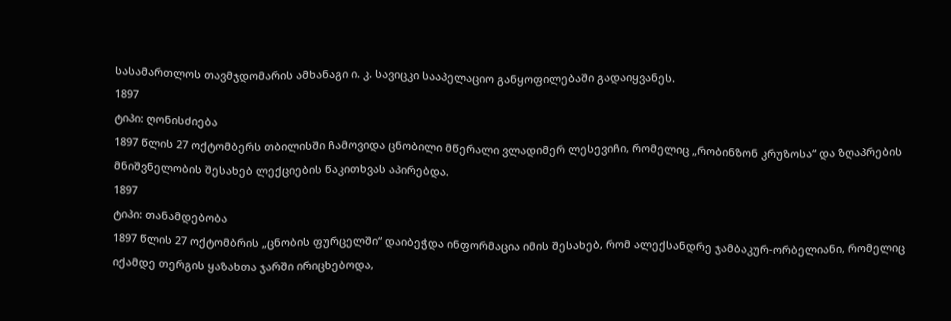სასამართლოს თავმჯდომარის ამხანაგი ი. კ. სავიცკი სააპელაციო განყოფილებაში გადაიყვანეს.
1897
ტიპი: ღონისძიება
1897 წლის 27 ოქტომბერს თბილისში ჩამოვიდა ცნობილი მწერალი ვლადიმერ ლესევიჩი, რომელიც „რობინზონ კრუზოსა“ და ზღაპრების მნიშვნელობის შესახებ ლექციების წაკითხვას აპირებდა.
1897
ტიპი: თანამდებობა
1897 წლის 27 ოქტომბრის „ცნობის ფურცელში“ დაიბეჭდა ინფორმაცია იმის შესახებ, რომ ალექსანდრე ჯამბაკურ-ორბელიანი, რომელიც იქამდე თერგის ყაზახთა ჯარში ირიცხებოდა,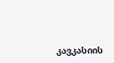კავკასიის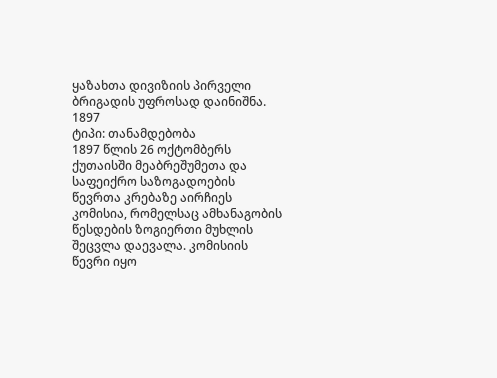ყაზახთა დივიზიის პირველი ბრიგადის უფროსად დაინიშნა.
1897
ტიპი: თანამდებობა
1897 წლის 26 ოქტომბერს ქუთაისში მეაბრეშუმეთა და საფეიქრო საზოგადოების წევრთა კრებაზე აირჩიეს კომისია, რომელსაც ამხანაგობის წესდების ზოგიერთი მუხლის შეცვლა დაევალა. კომისიის წევრი იყო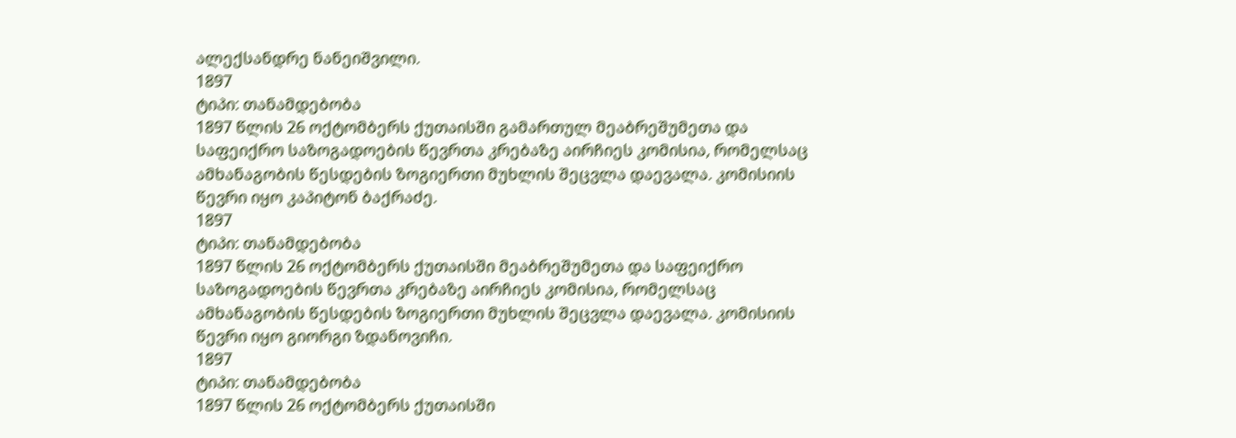ალექსანდრე ნანეიშვილი.
1897
ტიპი: თანამდებობა
1897 წლის 26 ოქტომბერს ქუთაისში გამართულ მეაბრეშუმეთა და საფეიქრო საზოგადოების წევრთა კრებაზე აირჩიეს კომისია, რომელსაც ამხანაგობის წესდების ზოგიერთი მუხლის შეცვლა დაევალა. კომისიის წევრი იყო კაპიტონ ბაქრაძე.
1897
ტიპი: თანამდებობა
1897 წლის 26 ოქტომბერს ქუთაისში მეაბრეშუმეთა და საფეიქრო საზოგადოების წევრთა კრებაზე აირჩიეს კომისია, რომელსაც ამხანაგობის წესდების ზოგიერთი მუხლის შეცვლა დაევალა. კომისიის წევრი იყო გიორგი ზდანოვიჩი.
1897
ტიპი: თანამდებობა
1897 წლის 26 ოქტომბერს ქუთაისში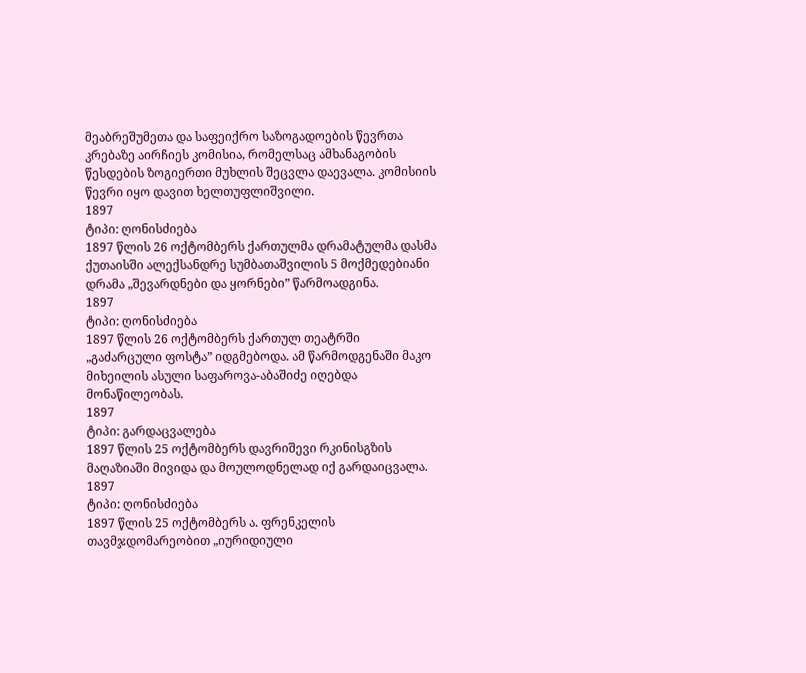მეაბრეშუმეთა და საფეიქრო საზოგადოების წევრთა კრებაზე აირჩიეს კომისია, რომელსაც ამხანაგობის წესდების ზოგიერთი მუხლის შეცვლა დაევალა. კომისიის წევრი იყო დავით ხელთუფლიშვილი.
1897
ტიპი: ღონისძიება
1897 წლის 26 ოქტომბერს ქართულმა დრამატულმა დასმა ქუთაისში ალექსანდრე სუმბათაშვილის 5 მოქმედებიანი დრამა „შევარდნები და ყორნები” წარმოადგინა.
1897
ტიპი: ღონისძიება
1897 წლის 26 ოქტომბერს ქართულ თეატრში „გაძარცული ფოსტა” იდგმებოდა. ამ წარმოდგენაში მაკო მიხეილის ასული საფაროვა-აბაშიძე იღებდა მონაწილეობას.
1897
ტიპი: გარდაცვალება
1897 წლის 25 ოქტომბერს დავრიშევი რკინისგზის მაღაზიაში მივიდა და მოულოდნელად იქ გარდაიცვალა.
1897
ტიპი: ღონისძიება
1897 წლის 25 ოქტომბერს ა. ფრენკელის თავმჯდომარეობით „იურიდიული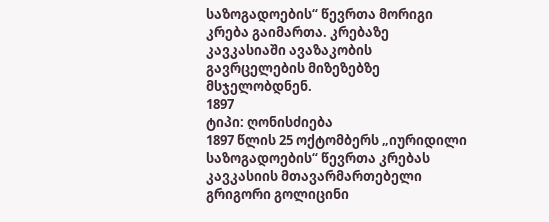საზოგადოების“ წევრთა მორიგი კრება გაიმართა. კრებაზე კავკასიაში ავაზაკობის გავრცელების მიზეზებზე მსჯელობდნენ.
1897
ტიპი: ღონისძიება
1897 წლის 25 ოქტომბერს „იურიდილი საზოგადოების“ წევრთა კრებას კავკასიის მთავარმართებელი გრიგორი გოლიცინი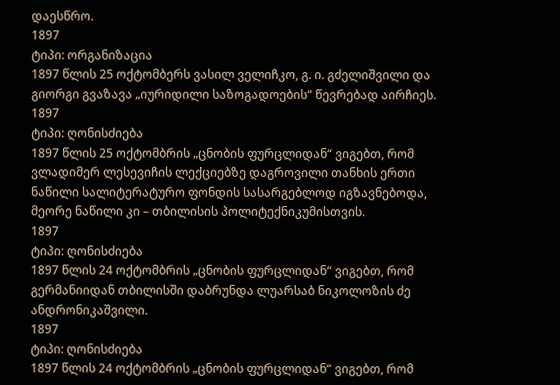დაესწრო.
1897
ტიპი: ორგანიზაცია
1897 წლის 25 ოქტომბერს ვასილ ველიჩკო, გ. ი. გძელიშვილი და გიორგი გვაზავა „იურიდილი საზოგადოების“ წევრებად აირჩიეს.
1897
ტიპი: ღონისძიება
1897 წლის 25 ოქტომბრის „ცნობის ფურცლიდან“ ვიგებთ, რომ ვლადიმერ ლესევიჩის ლექციებზე დაგროვილი თანხის ერთი ნაწილი სალიტერატურო ფონდის სასარგებლოდ იგზავნებოდა, მეორე ნაწილი კი – თბილისის პოლიტექნიკუმისთვის.
1897
ტიპი: ღონისძიება
1897 წლის 24 ოქტომბრის „ცნობის ფურცლიდან“ ვიგებთ, რომ გერმანიიდან თბილისში დაბრუნდა ლუარსაბ ნიკოლოზის ძე ანდრონიკაშვილი.
1897
ტიპი: ღონისძიება
1897 წლის 24 ოქტომბრის „ცნობის ფურცლიდან“ ვიგებთ, რომ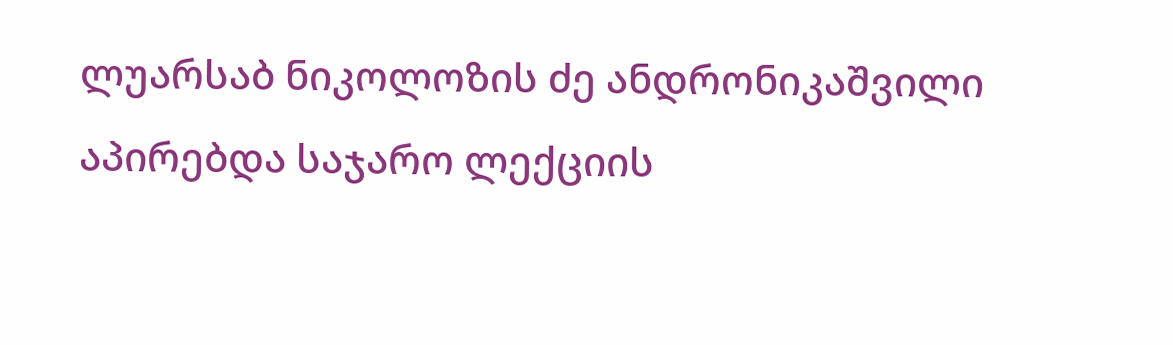ლუარსაბ ნიკოლოზის ძე ანდრონიკაშვილი აპირებდა საჯარო ლექციის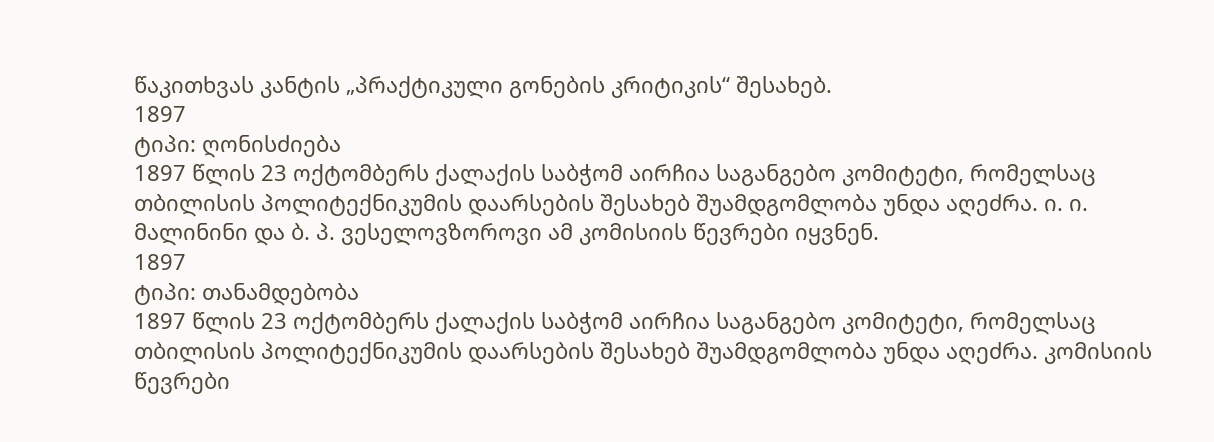წაკითხვას კანტის „პრაქტიკული გონების კრიტიკის“ შესახებ.
1897
ტიპი: ღონისძიება
1897 წლის 23 ოქტომბერს ქალაქის საბჭომ აირჩია საგანგებო კომიტეტი, რომელსაც თბილისის პოლიტექნიკუმის დაარსების შესახებ შუამდგომლობა უნდა აღეძრა. ი. ი. მალინინი და ბ. პ. ვესელოვზოროვი ამ კომისიის წევრები იყვნენ.
1897
ტიპი: თანამდებობა
1897 წლის 23 ოქტომბერს ქალაქის საბჭომ აირჩია საგანგებო კომიტეტი, რომელსაც თბილისის პოლიტექნიკუმის დაარსების შესახებ შუამდგომლობა უნდა აღეძრა. კომისიის წევრები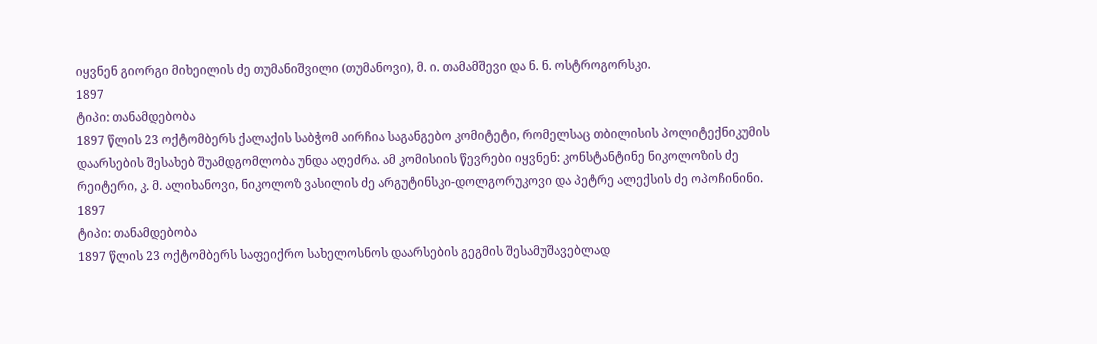იყვნენ გიორგი მიხეილის ძე თუმანიშვილი (თუმანოვი), მ. ი. თამამშევი და ნ. ნ. ოსტროგორსკი.
1897
ტიპი: თანამდებობა
1897 წლის 23 ოქტომბერს ქალაქის საბჭომ აირჩია საგანგებო კომიტეტი, რომელსაც თბილისის პოლიტექნიკუმის დაარსების შესახებ შუამდგომლობა უნდა აღეძრა. ამ კომისიის წევრები იყვნენ: კონსტანტინე ნიკოლოზის ძე რეიტერი, კ. მ. ალიხანოვი, ნიკოლოზ ვასილის ძე არგუტინსკი-დოლგორუკოვი და პეტრე ალექსის ძე ოპოჩინინი.
1897
ტიპი: თანამდებობა
1897 წლის 23 ოქტომბერს საფეიქრო სახელოსნოს დაარსების გეგმის შესამუშავებლად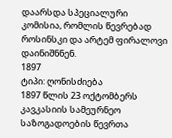დაარსდა სპეციალური კომისია, რომლის წევრებად როსინსკი და არტემ ფირალოვი დაინიშნნენ.
1897
ტიპი: ღონისძიება
1897 წლის 23 ოქტომბერს კავკასიის სამეურნეო საზოგადოების წევრთა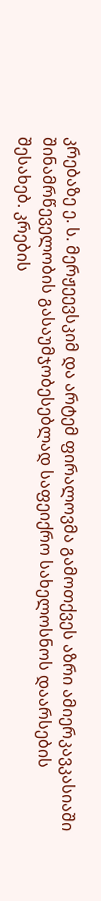კრებაზე ე. ს. მერჟეევსკიმ და არტემ ფირალოვმა გამოთქვეს აზრი ამიერკავკასიაში შინამრწეველობის გასაუმჯობესებლად საფეიქრო სახელოსნოს დაარსების შესახებ. კრების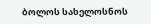ბოლოს სახელოსნოს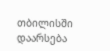თბილისში დაარსება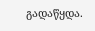გადაწყდა.